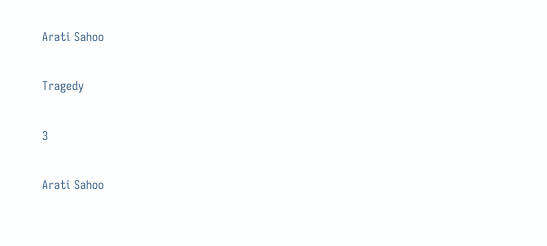Arati Sahoo

Tragedy

3

Arati Sahoo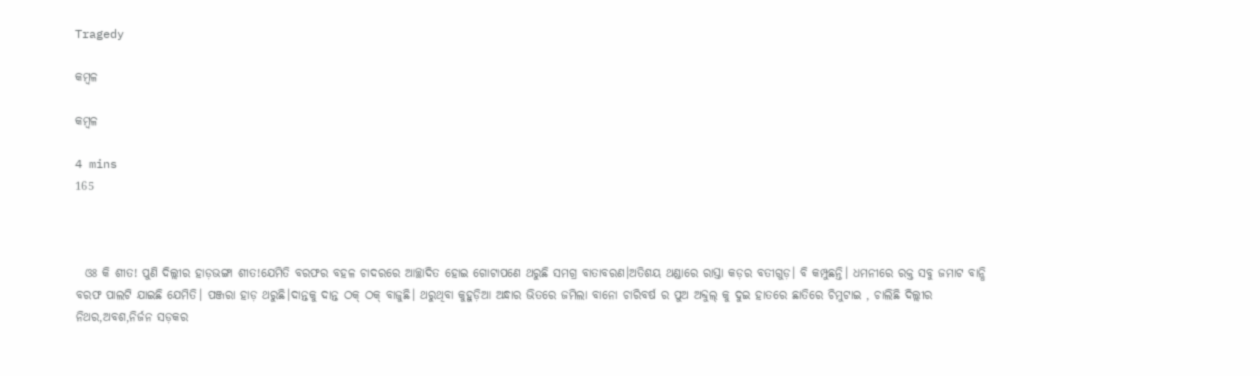Tragedy

କମ୍ବଳ

କମ୍ବଳ

4 mins
165



  ଓଃ କି ଶୀତ! ପୁଣି ଦିଲ୍ଲୀର ହାଡ଼ଭଙ୍ଗା ଶୀତ!ଯେମିତି ବରଫର ବହଳ ଚାଦରରେ ଆଚ୍ଛାଦିତ ହୋଇ ଗୋଟାପଣେ ଥରୁଛି ସମଗ୍ର ବାତାବରଣ।ଅତିଶୟ ଥଣ୍ଡାରେ ରାସ୍ତା କଡ଼ର ବତୀଗୁଡ଼। ବି କମ୍ପୁଛନ୍ତି। ଧମନୀରେ ରକ୍ତ ସବୁ ଜମାଟ ବାନ୍ଧି ବରଫ ପାଲଟି ଯାଇଛି ଯେମିତି। ପଞ୍ଜରା ହାଡ଼ ଥରୁଛି।ଦାନ୍ତକୁ ଦାନ୍ତ ଠକ୍ ଠକ୍ ବାଜୁଛି। ଥରୁଥିବା କୁହୁଡ଼ିଆ ଅନ୍ଧାର ଭିତରେ ଜମିଲା ବାନୋ ଚାରିବର୍ଷ ର ପୁଅ ଅବ୍ଦୁଲ୍ କୁ ଦୁଇ ହାତରେ ଛାତିରେ ଚିମୁଟାଇ , ଚାଲିଛି ଦିଲ୍ଲୀର ନିଥର,ଅବଶ,ନିର୍ଜନ ସଡ଼କର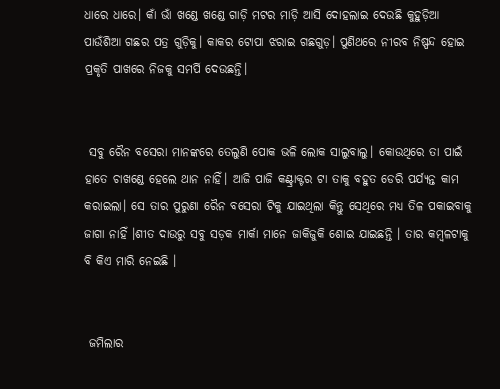ଧାରେ ଧାରେ। କାଁ ଭାଁ ଖଣ୍ଡେ ଖଣ୍ଡେ ଗାଡ଼ି ମଟର ମାଡ଼ି ଆସି ଦୋହଲାଇ ଦେଉଛି କୁହୁଡ଼ିଆ ପାଉଁଶିଆ ଗଛର ପତ୍ର ଗୁଡ଼ିକୁ। କାକର ଟୋପା ଝରାଇ ଗଛଗୁଡ଼। ପୁଣିଥରେ ନୀରବ ନିଷ୍ପନ୍ଦ ହୋଇ ପ୍ରକୃତି ପାଖରେ ନିଜକୁ ସମର୍ପି ଦେଉଛନ୍ତି।


 ସବୁ ରୈନ ବସେରା ମାନଙ୍କରେ ତେଲୁଣି ପୋକ ଭଳି ଲୋକ ସାଲୁବାଲୁ। କୋଉଥିରେ ତା ପାଇଁ ହାତେ ଚାଖଣ୍ଡେ ହେଲେ ଥାନ ନାହିଁ। ଆଜି ପାଜି କଣ୍ଟ୍ରାକ୍ଟର ଟା ତାକୁ ବହୁତ ଡେରି ପର୍ଯ୍ୟନ୍ତ କାମ କରାଇଲା। ସେ ତାର ପୁରୁଣା ରୈନ ବସେରା ଟିକୁ ଯାଇଥିଲା କିନ୍ତୁ ସେଥିରେ ମଧ୍ୟ ତିଳ ପକାଇବାକୁ ଜାଗା ନାହିଁ ।ଶୀତ ଦାଉରୁ ସବୁ ସଡ଼କ ମାର୍କା ମାନେ ଜାକିଜୁକି ଶୋଇ ଯାଇଛନ୍ତି । ତାର କମ୍ବଳଟାକୁ ବି କିଏ ମାରି ନେଇଛି ।


 ଜମିଲାର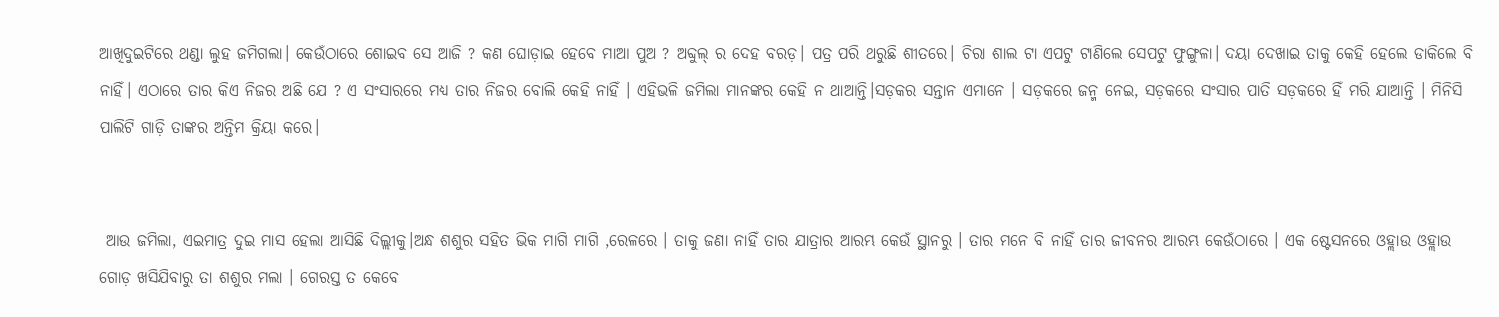ଆଖିଦୁଇଟିରେ ଥଣ୍ଡା ଲୁହ ଜମିଗଲା। କେଉଁଠାରେ ଶୋଇବ ସେ ଆଜି ? କଣ ଘୋଡ଼ାଇ ହେବେ ମାଆ ପୁଅ ? ଅବ୍ଦୁଲ୍ ର ଦେହ ବରଡ଼। ପତ୍ର ପରି ଥରୁଛି ଶୀତରେ। ଚିରା ଶାଲ ଟା ଏପଟୁ ଟାଣିଲେ ସେପଟୁ ଫୁଙ୍ଗୁଳା। ଦୟା ଦେଖାଇ ତାକୁ କେହି ହେଲେ ଡାକିଲେ ବି ନାହିଁ। ଏଠାରେ ତାର କିଏ ନିଜର ଅଛି ଯେ ? ଏ ସଂସାରରେ ମଧ୍ୟ ତାର ନିଜର ବୋଲି କେହି ନାହିଁ । ଏହିଭଳି ଜମିଲା ମାନଙ୍କର କେହି ନ ଥାଆନ୍ତି।ସଡ଼କର ସନ୍ତାନ ଏମାନେ । ସଡ଼କରେ ଜନ୍ମ ନେଇ, ସଡ଼କରେ ସଂସାର ପାତି ସଡ଼କରେ ହିଁ ମରି ଯାଆନ୍ତି । ମିନିସି ପାଲିଟି ଗାଡ଼ି ତାଙ୍କର ଅନ୍ତିମ କ୍ରିୟା କରେ।


 ଆଉ ଜମିଲା, ଏଇମାତ୍ର ଦୁଇ ମାସ ହେଲା ଆସିଛି ଦିଲ୍ଲୀକୁ।ଅନ୍ଧ ଶଶୁର ସହିତ ଭିକ ମାଗି ମାଗି ,ରେଳରେ । ତାକୁ ଜଣା ନାହିଁ ତାର ଯାତ୍ରାର ଆରମ୍ଭ କେଉଁ ସ୍ଥାନରୁ । ତାର ମନେ ବି ନାହିଁ ତାର ଜୀବନର ଆରମ୍ଭ କେଉଁଠାରେ । ଏକ ଷ୍ଟେସନରେ ଓହ୍ଲାଉ ଓହ୍ଲାଉ ଗୋଡ଼ ଖସିଯିବାରୁ ତା ଶଶୁର ମଲା । ଗେରସ୍ତ ତ କେବେ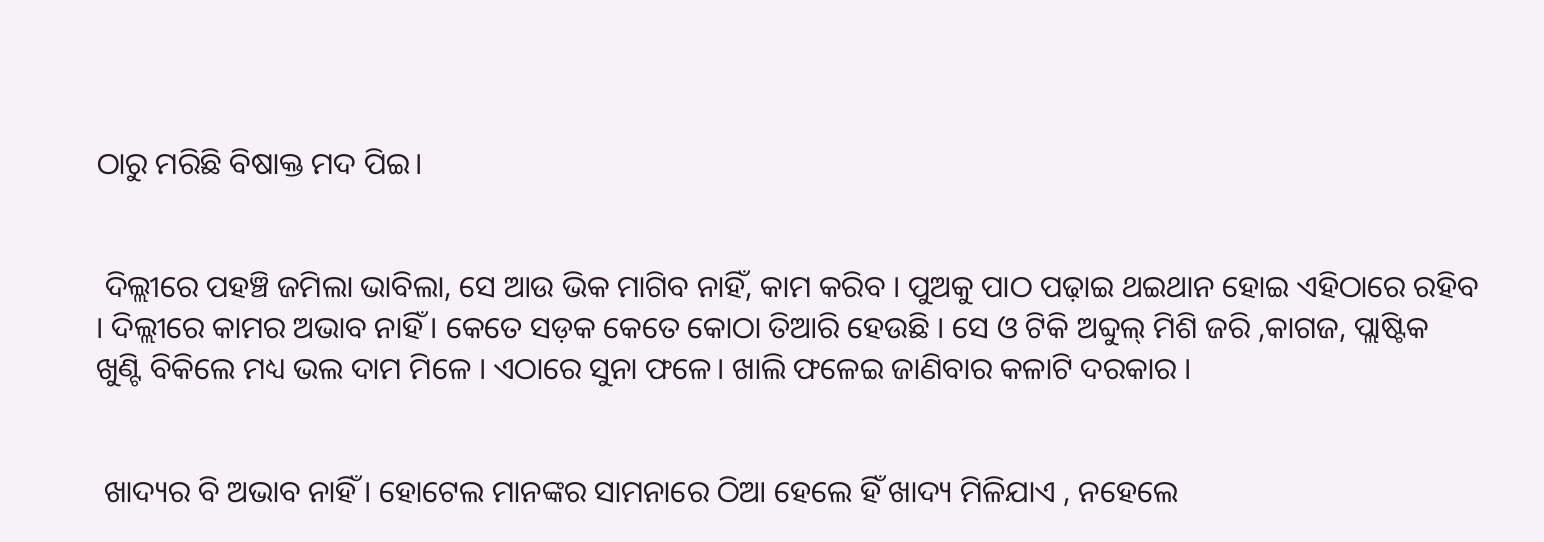ଠାରୁ ମରିଛି ବିଷାକ୍ତ ମଦ ପିଇ।


 ଦିଲ୍ଲୀରେ ପହଞ୍ଚି ଜମିଲା ଭାବିଲା, ସେ ଆଉ ଭିକ ମାଗିବ ନାହିଁ, କାମ କରିବ । ପୁଅକୁ ପାଠ ପଢ଼ାଇ ଥଇଥାନ ହୋଇ ଏହିଠାରେ ରହିବ । ଦିଲ୍ଲୀରେ କାମର ଅଭାବ ନାହିଁ । କେତେ ସଡ଼କ କେତେ କୋଠା ତିଆରି ହେଉଛି । ସେ ଓ ଟିକି ଅବ୍ଦୁଲ୍ ମିଶି ଜରି ,କାଗଜ, ପ୍ଲାଷ୍ଟିକ ଖୁଣ୍ଟି ବିକିଲେ ମଧ୍ୟ ଭଲ ଦାମ ମିଳେ । ଏଠାରେ ସୁନା ଫଳେ। ଖାଲି ଫଳେଇ ଜାଣିବାର କଳାଟି ଦରକାର ।


 ଖାଦ୍ୟର ବି ଅଭାବ ନାହିଁ । ହୋଟେଲ ମାନଙ୍କର ସାମନାରେ ଠିଆ ହେଲେ ହିଁ ଖାଦ୍ୟ ମିଳିଯାଏ , ନହେଲେ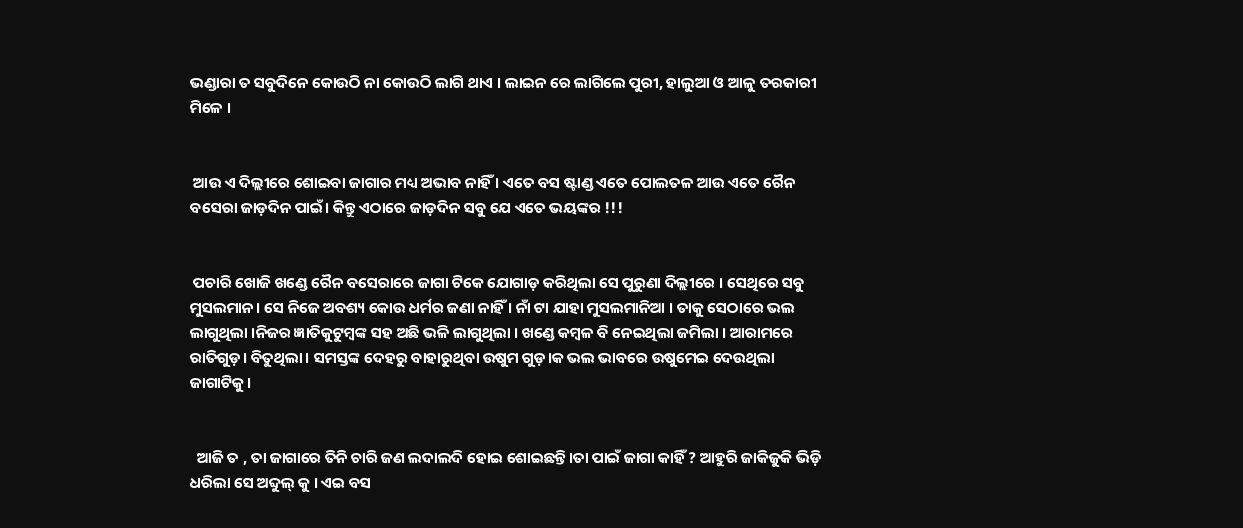ଭଣ୍ଡାରା ତ ସବୁଦିନେ କୋଉଠି ନା କୋଉଠି ଲାଗି ଥାଏ । ଲାଇନ ରେ ଲାଗିଲେ ପୁରୀ, ହାଲୁଆ ଓ ଆଳୁ ତରକାରୀ ମିଳେ ।


 ଆଉ ଏ ଦିଲ୍ଲୀରେ ଶୋଇବା ଜାଗାର ମଧ୍ୟ ଅଭାବ ନାହିଁ । ଏତେ ବସ ଷ୍ଟାଣ୍ଡ ଏତେ ପୋଲତଳ ଆଉ ଏତେ ରୈନ ବସେରା ଜାଡ଼ଦିନ ପାଇଁ। କିନ୍ତୁ ଏଠାରେ ଜାଡ଼ଦିନ ସବୁ ଯେ ଏତେ ଭୟଙ୍କର !!!


 ପଚାରି ଖୋଜି ଖଣ୍ଡେ ରୈନ ବସେରାରେ ଜାଗା ଟିକେ ଯୋଗାଡ଼ କରିଥିଲା ସେ ପୁରୁଣା ଦିଲ୍ଲୀରେ । ସେଥିରେ ସବୁ ମୁସଲମାନ। ସେ ନିଜେ ଅବଶ୍ୟ କୋଉ ଧର୍ମର ଜଣା ନାହିଁ । ନାଁ ଟା ଯାହା ମୁସଲମାନିଆ । ତାକୁ ସେଠାରେ ଭଲ ଲାଗୁଥିଲା ।ନିଜର ଜ୍ଞାତିକୁଟୁମ୍ବଙ୍କ ସହ ଅଛି ଭଳି ଲାଗୁଥିଲା । ଖଣ୍ଡେ କମ୍ବଳ ବି ନେଇଥିଲା ଜମିଲା । ଆରାମରେ ରାତିଗୁଡ଼। ବିତୁଥିଲା। ସମସ୍ତଙ୍କ ଦେହରୁ ବାହାରୁଥିବା ଉଷୁମ ଗୁଡ଼।କ ଭଲ ଭାବରେ ଉଷୁମେଇ ଦେଉଥିଲା ଜାଗାଟିକୁ।


  ଆଜି ତ , ତା ଜାଗାରେ ତିନି ଚାରି ଜଣ ଲଦାଲଦି ହୋଇ ଶୋଇଛନ୍ତି।ତା ପାଇଁ ଜାଗା କାହିଁ ? ଆହୁରି ଜାକିଜୁକି ଭିଡ଼ି ଧରିଲା ସେ ଅବ୍ଦୁଲ୍ କୁ । ଏଇ ବସ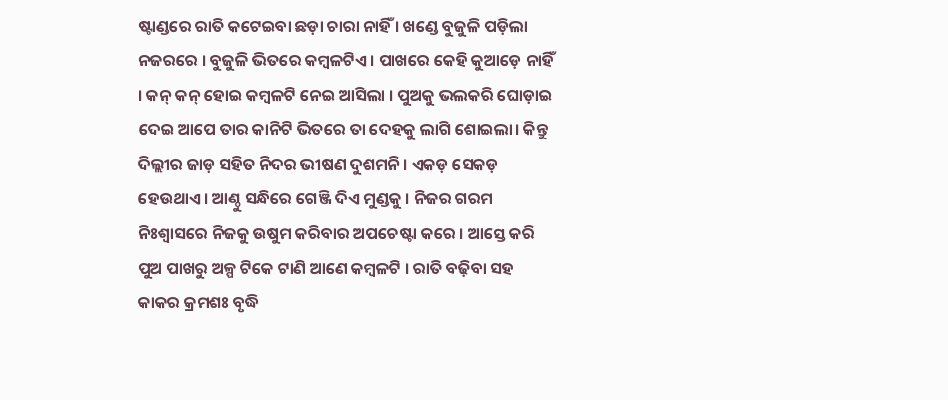ଷ୍ଟାଣ୍ଡରେ ରାତି କଟେଇବା ଛଡ଼ା ଚାରା ନାହିଁ । ଖଣ୍ଡେ ବୁଜୁଳି ପଡ଼ିଲା ନଜରରେ । ବୁଜୁଳି ଭିତରେ କମ୍ବଳଟିଏ । ପାଖରେ କେହି କୁଆଡ଼େ ନାହିଁ । କନ୍ କନ୍ ହୋଇ କମ୍ବଳଟି ନେଇ ଆସିଲା । ପୁଅକୁ ଭଲକରି ଘୋଡ଼ାଇ ଦେଇ ଆପେ ତାର କାନିଟି ଭିତରେ ତା ଦେହକୁ ଲାଗି ଶୋଇଲା। କିନ୍ତୁ ଦିଲ୍ଲୀର ଜାଡ଼ ସହିତ ନିଦର ଭୀଷଣ ଦୁଶମନି । ଏକଡ଼ ସେକଡ଼ ହେଉଥାଏ। ଆଣ୍ଠୁ ସନ୍ଧିରେ ଗେଞ୍ଜି ଦିଏ ମୁଣ୍ଡକୁ । ନିଜର ଗରମ ନିଃଶ୍ୱାସରେ ନିଜକୁ ଉଷୁମ କରିବାର ଅପଚେଷ୍ଟା କରେ । ଆସ୍ତେ କରି ପୁଅ ପାଖରୁ ଅଳ୍ପ ଟିକେ ଟାଣି ଆଣେ କମ୍ବଳଟି । ରାତି ବଢ଼ିବା ସହ କାକର କ୍ରମଶଃ ବୃଦ୍ଧି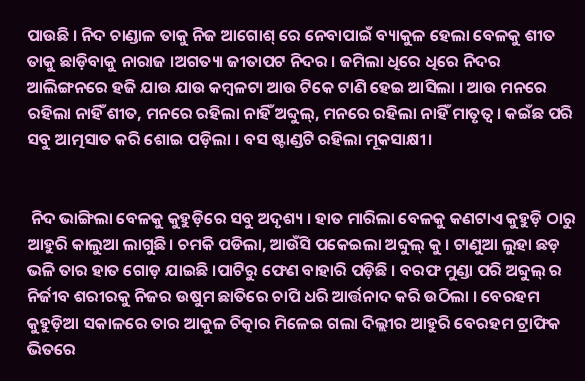ପାଉଛି । ନିଦ ଚାଣ୍ଡାଳ ତାକୁ ନିଜ ଆଗୋଶ୍ ରେ ନେବାପାଇଁ ବ୍ୟାକୁଳ ହେଲା ବେଳକୁ ଶୀତ ତାକୁ ଛାଡ଼ିବାକୁ ନାରାଜ ।ଅଗତ୍ୟା ଜୀତାପଟ ନିଦର । ଜମିଲା ଧିରେ ଧିରେ ନିଦର ଆଲିଙ୍ଗନରେ ହଜି ଯାଉ ଯାଉ କମ୍ବଳଟା ଆଉ ଟିକେ ଟାଣି ହେଇ ଆସିଲା । ଆଉ ମନରେ ରହିଲା ନାହିଁ ଶୀତ, ମନରେ ରହିଲା ନାହିଁ ଅବ୍ଦୁଲ୍, ମନରେ ରହିଲା ନାହିଁ ମାତୃତ୍ୱ । କଇଁଛ ପରି ସବୁ ଆତ୍ମସାତ କରି ଶୋଇ ପଡ଼ିଲା । ବସ ଷ୍ଟାଣ୍ଡଟି ରହିଲା ମୂକସାକ୍ଷୀ।


 ନିଦ ଭାଙ୍ଗିଲା ବେଳକୁ କୁହୁଡ଼ିରେ ସବୁ ଅଦୃଶ୍ୟ । ହାତ ମାରିଲା ବେଳକୁ କଣଟାଏ କୁହୁଡ଼ି ଠାରୁ ଆହୁରି କାଲୁଆ ଲାଗୁଛି। ଚମକି ପଡିଲା, ଆଉଁସି ପକେଇଲା ଅବ୍ଦୁଲ୍ କୁ । ଟାଣୁଆ ଲୁହା ଛଡ଼ ଭଳି ତାର ହାତ ଗୋଡ଼ ଯାଇଛି ।ପାଟିରୁ ଫେଣ ବାହାରି ପଡ଼ିଛି । ବରଫ ମୁଣ୍ଡା ପରି ଅବ୍ଦୁଲ୍ ର ନିର୍ଜୀବ ଶରୀରକୁ ନିଜର ଉଷୁମ ଛାତିରେ ଚାପି ଧରି ଆର୍ତ୍ତନାଦ କରି ଉଠିଲା । ବେରହମ କୁହୁଡ଼ିଆ ସକାଳରେ ତାର ଆକୁଳ ଚିତ୍କାର ମିଳେଇ ଗଲା ଦିଲ୍ଲୀର ଆହୁରି ବେରହମ ଟ୍ରାଫିକ ଭିତରେ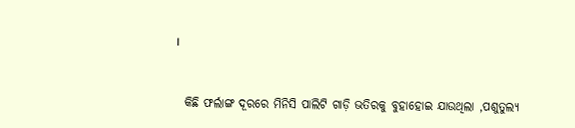।


  କିଛି ଫର୍ଲାଙ୍ଗ ଦୂରରେ ମିନିସି ପାଲିଟି ଗାଡ଼ି ଭତିରକୁ ବୁହାହୋଇ ଯାଉଥିଲା ,ପଶୁତୁଲ୍ୟ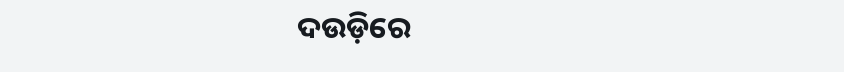ଦଉଡ଼ିରେ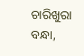ଚାରିଖୁରା ବନ୍ଧା,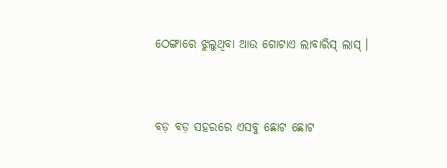ଠେଙ୍ଗାରେ ଝୁଲୁଥିବା ଆଉ ଗୋଟାଏ ଲାବାରିସ୍ ଲାସ୍ ।


ବଡ଼ ବଡ଼ ସହରରେ ଏସବୁ ଛୋଟ ଛୋଟ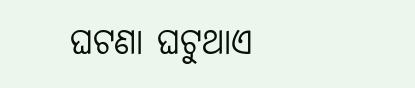ଘଟଣା ଘଟୁଥାଏ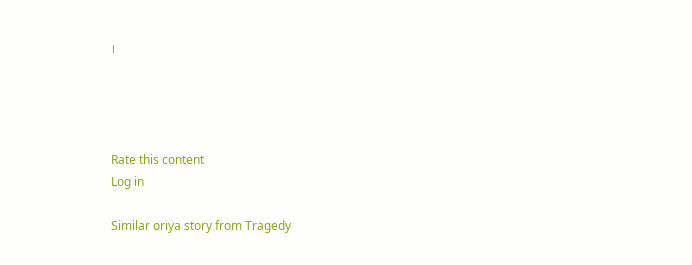।




Rate this content
Log in

Similar oriya story from Tragedy